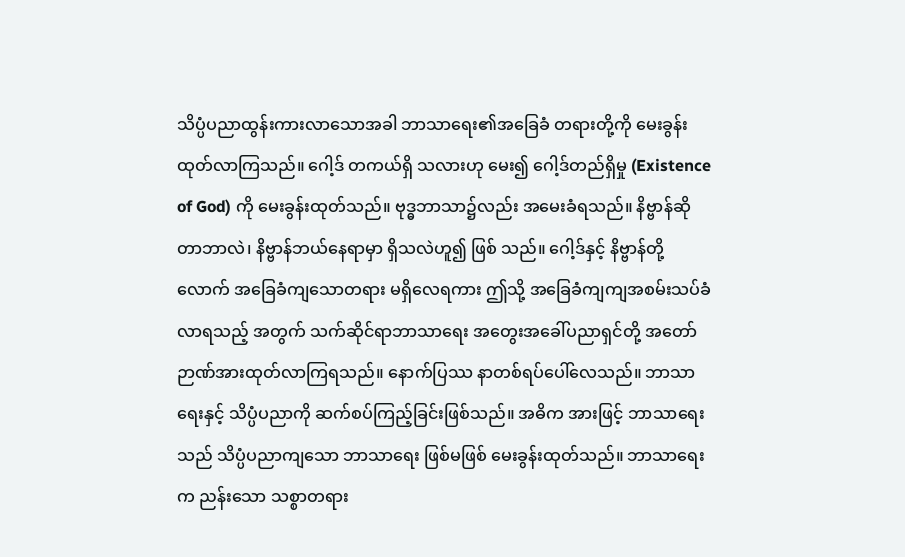သိပ္ပံပညာထွန်းကားလာသောအခါ ဘာသာရေး၏အခြေခံ တရားတို့ကို မေးခွန်းထုတ်လာကြသည်။ ဂေါ့ဒ် တကယ်ရှိ သလားဟု မေး၍ ဂေါ့ဒ်တည်ရှိမှု (Existence of God) ကို မေးခွန်းထုတ်သည်။ ဗုဒ္ဓဘာသာ၌လည်း အမေးခံရသည်။ နိဗ္ဗာန်ဆိုတာဘာလဲ၊ နိဗ္ဗာန်ဘယ်နေရာမှာ ရှိသလဲဟူ၍ ဖြစ် သည်။ ဂေါ့ဒ်နှင့် နိဗ္ဗာန်တို့လောက် အခြေခံကျသောတရား မရှိလေရကား ဤသို့ အခြေခံကျကျအစမ်းသပ်ခံလာရသည့် အတွက် သက်ဆိုင်ရာဘာသာရေး အတွေးအခေါ်ပညာရှင်တို့ အတော်ဉာဏ်အားထုတ်လာကြရသည်။ နောက်ပြဿ နာတစ်ရပ်ပေါ်လေသည်။ ဘာသာ ရေးနှင့် သိပ္ပံပညာကို ဆက်စပ်ကြည့်ခြင်းဖြစ်သည်။ အဓိက အားဖြင့် ဘာသာရေးသည် သိပ္ပံပညာကျသော ဘာသာရေး ဖြစ်မဖြစ် မေးခွန်းထုတ်သည်။ ဘာသာရေးက ညန်းသော သစ္စာတရား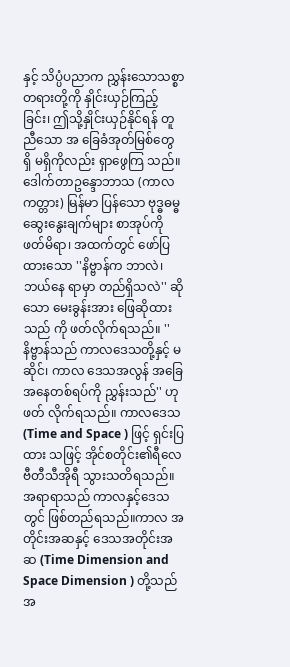နှင့် သိပ္ပံပညာက ညွှန်းသောသစ္စာတရားတို့ကို နှိုင်းယှဉ်ကြည့်ခြင်း၊ ဤသို့နှိုင်းယှဉ်နိုင်ရန် တူညီသော အ ခြေခံအုတ်မြစ်တွေ ရှိ မရှိကိုလည်း ရှာဖွေကြ သည်။ ဒေါက်တာဥန္ဒောဘာသ (ကာလကတ္တား) မြန်မာ ပြန်သော ဗုဒ္ဓဓမ္ဓဆွေးနွေးချက်များ စာအုပ်ကို ဖတ်မိရာ၊ အထက်တွင် ဖော်ပြထားသော ''နိဗ္ဗာန်က ဘာလဲ၊ ဘယ်နေ ရာမှာ တည်ရှိသလဲ'' ဆိုသော မေးခွန်းအား ဖြေဆိုထားသည် ကို ဖတ်လိုက်ရသည်။ ''နိဗ္ဗာန်သည် ကာလဒေသတို့နှင့် မဆိုင်၊ ကာလ ဒေသအလွန် အခြေအနေတစ်ရပ်ကို ညွှန်းသည်'' ဟု ဖတ် လိုက်ရသည်။ ကာလဒေသ (Time and Space ) ဖြင့် ရှင်းပြထား သဖြင့် အိုင်စတိုင်း၏ရီလေဗီတီသီအိုရီ သွားသတိရသည်။ အရာရာသည် ကာလနှင့်ဒေသတွင် ဖြစ်တည်ရသည်။ကာလ အတိုင်းအဆနှင့် ဒေသအတိုင်းအဆ (Time Dimension and Space Dimension ) တို့သည် အ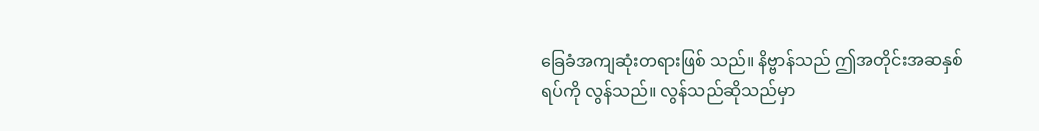ခြေခံအကျဆုံးတရားဖြစ် သည်။ နိဗ္ဗာန်သည် ဤအတိုင်းအဆနှစ်ရပ်ကို လွန်သည်။ လွန်သည်ဆိုသည်မှာ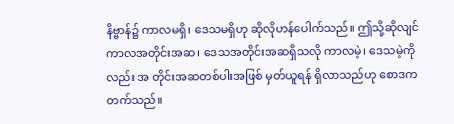နိဗ္ဗာန်၌ ကာလမရှိ၊ ဒေသမရှိဟု ဆိုလိုဟန်ပေါက်သည်။ ဤသို့ဆိုလျင် ကာလအတိုင်းအဆ၊ ဒေသအတိုင်းအဆရှိသလို ကာလမဲ့၊ ဒေသမဲ့ကိုလည်း အ တိုင်းအဆတစ်ပါးအဖြစ် မှတ်ယူရန် ရှိလာသည်ဟု စောဒက တက်သည်။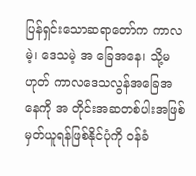ပြန်ရှင်းသောဆရာတော်က ကာလမဲ့၊ ဒေသမဲ့ အ ခြေအနေ၊ သို့မဟုတ် ကာလဒေသလွန်အခြေအနေကို အ တိုင်းအဆတစ်ပါးအဖြစ် မှတ်ယူရန်ဖြစ်နိုင်ပုံကို ဝန်ခံ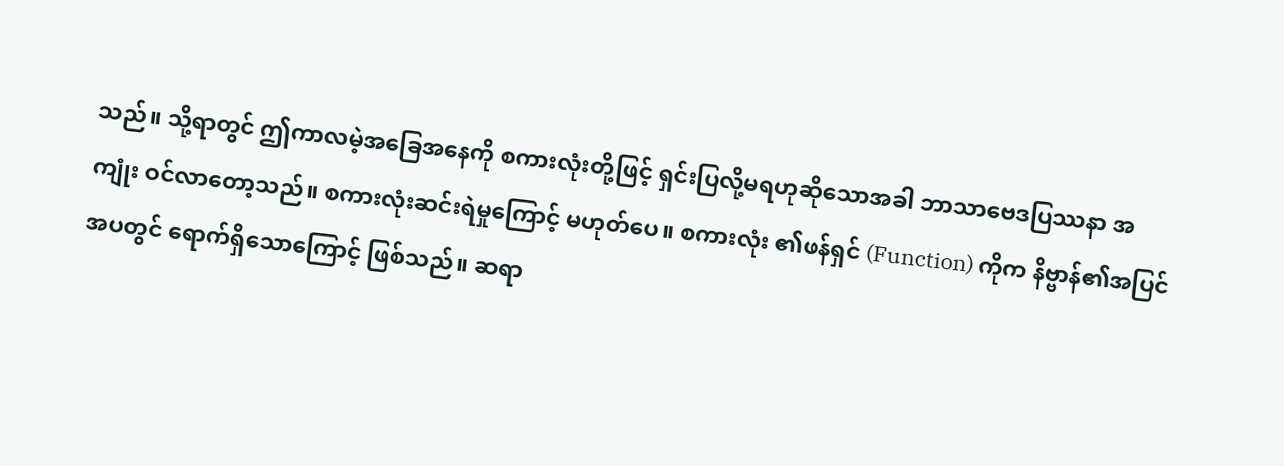သည်။ သို့ရာတွင် ဤကာလမဲ့အခြေအနေကို စကားလုံးတို့ဖြင့် ရှင်းပြလို့မရဟုဆိုသောအခါ ဘာသာဗေဒပြဿနာ အကျုံး ဝင်လာတော့သည်။ စကားလုံးဆင်းရဲမှုကြောင့် မဟုတ်ပေ။ စကားလုံး ၏ဖန်ရှင် (Function) ကိုက နိဗ္ဗာန်၏အပြင်အပတွင် ရောက်ရှိသောကြောင့် ဖြစ်သည်။ ဆရာ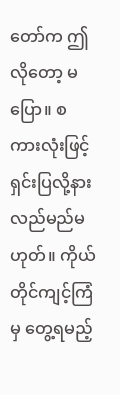တော်က ဤလိုတော့ မပြော။ စကားလုံးဖြင့် ရှင်းပြလို့နားလည်မည်မဟုတ်။ ကိုယ်တိုင်ကျင့်ကြံမှ တွေ့ရမည့်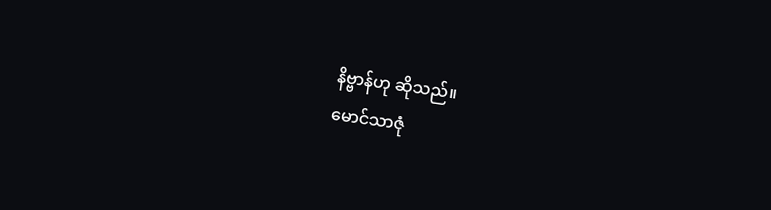နိဗ္ဗာန်ဟု ဆိုသည်။
မောင်သာဇုံ